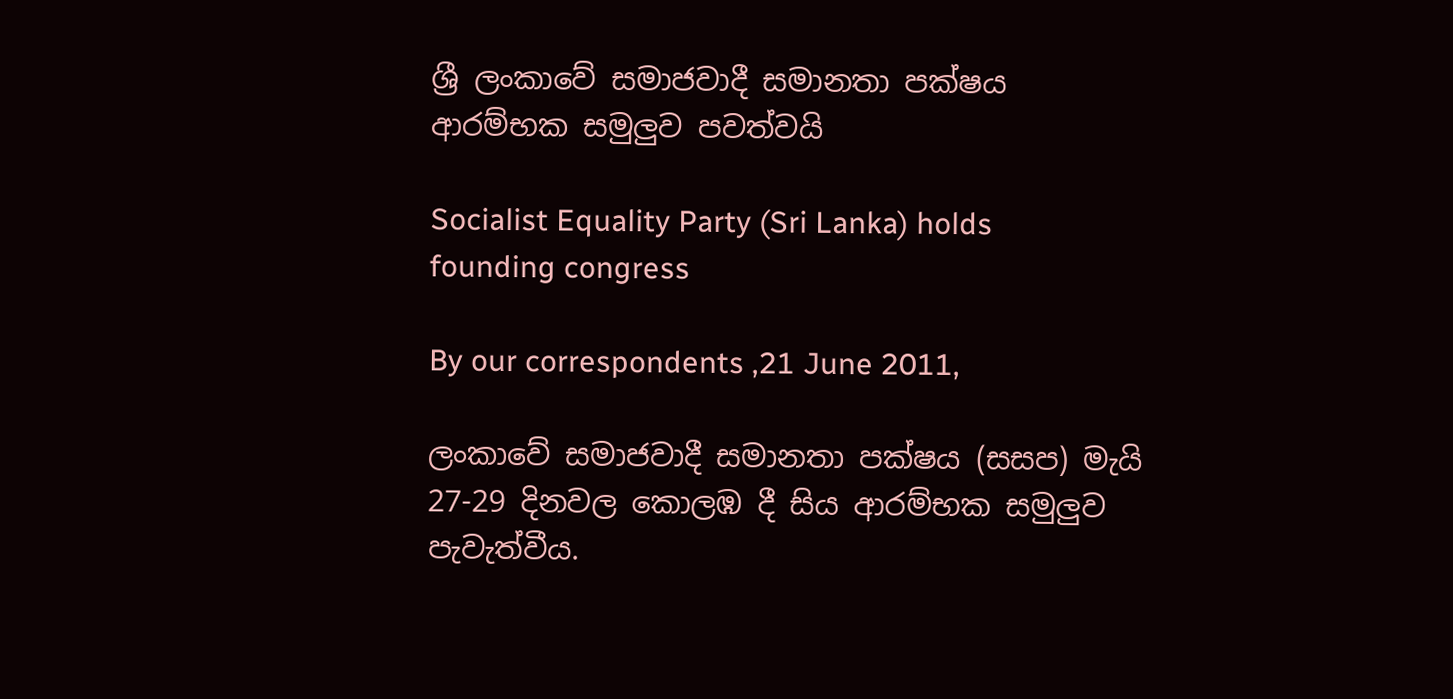ශ්‍රී ලංකාවේ සමාජවාදී සමානතා පක්ෂය ආරම්භක සමුලුව පවත්වයි

Socialist Equality Party (Sri Lanka) holds founding congress

By our correspondents ,21 June 2011,

ලංකාවේ සමාජවාදී සමානතා පක්ෂය (සසප) මැයි 27-29 දිනවල කොලඹ දී සිය ආරම්භක සමුලුව පැවැත්වීය.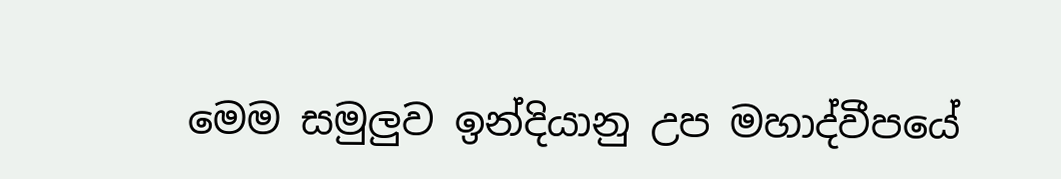මෙම සමුලුව ඉන්දියානු උප මහාද්වීපයේ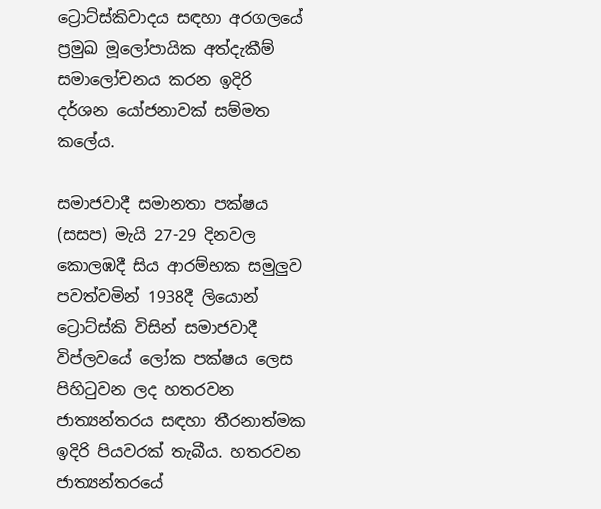ට්‍රොට්ස්කිවාදය සඳහා අරගලයේ ප්‍රමුඛ මූලෝපායික අත්දැකීම් සමාලෝචනය කරන ඉදිරි දර්ශන යෝජනාවක් සම්මත කලේය.

සමාජවාදී සමානතා පක්ෂය (සසප) මැයි 27-29 දිනවල කොලඹදී සිය ආරම්භක සමුලුව පවත්වමින් 1938දී ලියොන් ට්‍රොට්ස්කි විසින් සමාජවාදී විප්ලවයේ ලෝක පක්ෂය ලෙස පිහිටුවන ලද හතරවන ජාත්‍යන්තරය සඳහා තීරනාත්මක ඉදිරි පියවරක් තැබීය. හතරවන ජාත්‍යන්තරයේ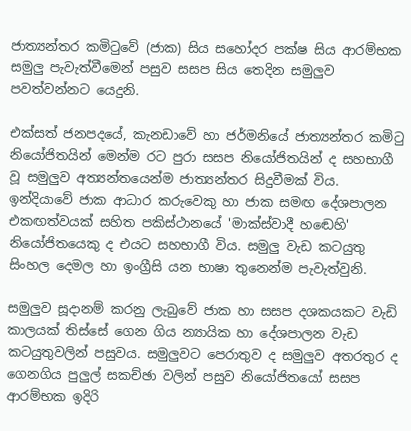ජාත්‍යන්තර කමිටුවේ (ජාක) සිය සහෝදර පක්ෂ සිය ආරම්භක සමුලු පැවැත්වීමෙන් පසුව සසප සිය තෙදින සමුලුව පවත්වන්නට යෙදුනි.

එක්සත් ජනපදයේ, කැනඩාවේ හා ජර්මනියේ ජාත්‍යන්තර කමිටු නියෝජිතයින් මෙන්ම රට පුරා සසප නියෝජිතයින් ද සහභාගී වූ සමුලුව අත්‍යන්තයෙන්ම ජාත්‍යන්තර සිදුවීමක් විය. ඉන්දියාවේ ජාක ආධාර කරුවෙකු හා ජාක සමඟ දේශපාලන එකඟත්වයක් සහිත පකිස්ථානයේ 'මාක්ස්වාදී හඬෙහි' නියෝජිතයෙකු ද එයට සහභාගී විය. සමුලු වැඩ කටයුතු සිංහල දෙමල හා ඉංග්‍රීසි යන භාෂා තුනෙන්ම පැවැත්වුනි.

සමුලුව සූදානම් කරනු ලැබුවේ ජාක හා සසප දශකයකට වැඩි කාලයක් තිස්සේ ගෙන ගිය න්‍යායික හා දේශපාලන වැඩ කටයුතුවලින් පසුවය. සමුලුවට පෙරාතුව ද සමුලුව අතරතුර ද ගෙනගිය පුලුල් සකච්ඡා වලින් පසුව නියෝජිතයෝ සසප ආරම්භක ඉදිරි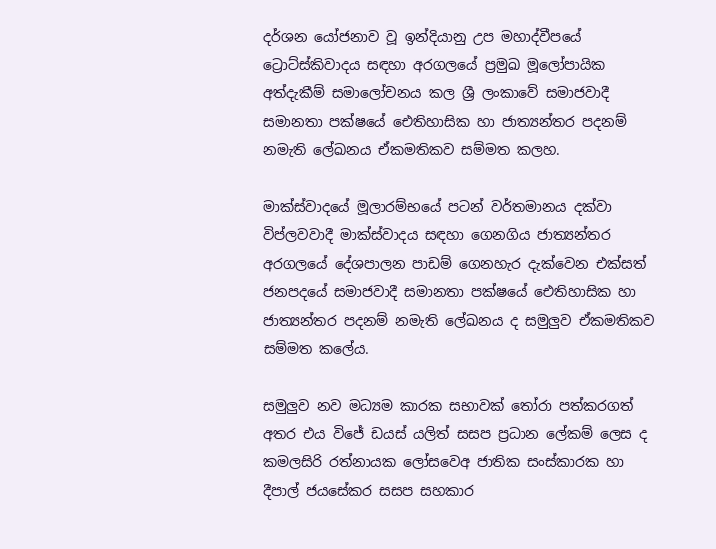දර්ශන යෝජනාව වූ ඉන්දියානු උප මහාද්වීපයේ ට්‍රොට්ස්කිවාදය සඳහා අරගලයේ ප්‍රමුඛ මූලෝපායික අත්දැකීම් සමාලෝචනය කල ශ්‍රී ලංකාවේ සමාජවාදී සමානතා පක්ෂයේ ඓතිහාසික හා ජාත්‍යන්තර පදනම් නමැති ලේඛනය ඒකමතිකව සම්මත කලහ.

මාක්ස්වාදයේ මූලාරම්භයේ පටන් වර්තමානය දක්වා විප්ලවවාදී මාක්ස්වාදය සඳහා ගෙනගිය ජාත්‍යන්තර අරගලයේ දේශපාලන පාඩම් ගෙනහැර දැක්වෙන එක්සත් ජනපදයේ සමාජවාදී සමානතා පක්ෂයේ ඓතිහාසික හා ජාත්‍යන්තර පදනම් නමැති ලේඛනය ද සමුලුව ඒකමතිකව සම්මත කලේය.

සමුලුව නව මධ්‍යම කාරක සභාවක් තෝරා පත්කරගත් අතර එය විජේ ඩයස් යලිත් සසප ප්‍රධාන ලේකම් ලෙස ද කමලසිරි රත්නායක ලෝසවෙඅ ජාතික සංස්කාරක හා දීපාල් ජයසේකර සසප සහකාර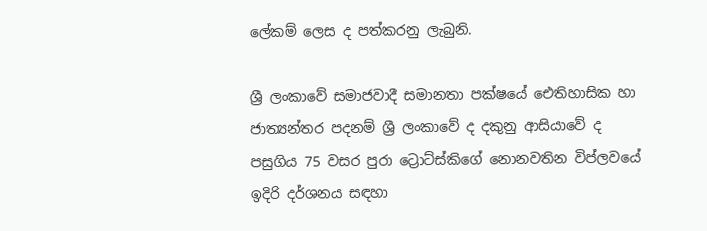ලේකම් ලෙස ද පත්කරනු ලැබුනි.

ශ්‍රී ලංකාවේ සමාජවාදී සමානතා පක්ෂයේ ඓතිහාසික හා ජාත්‍යන්තර පදනම් ශ්‍රී ලංකාවේ ද දකුනු ආසියාවේ ද පසුගිය 75 වසර පුරා ට්‍රොට්ස්කිගේ නොනවතින විප්ලවයේ ඉදිරි දර්ශනය සඳහා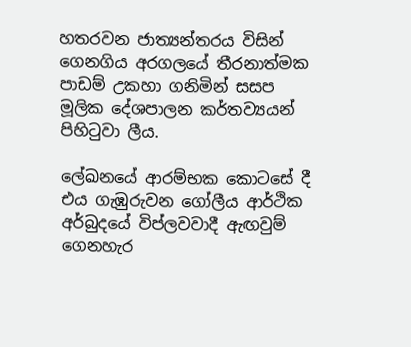හතරවන ජාත්‍යන්තරය විසින් ගෙනගිය අරගලයේ තීරනාත්මක පාඩම් උකහා ගනිමින් සසප මූලික දේශපාලන කර්තව්‍යයන් පිහිටුවා ලීය.

ලේඛනයේ ආරම්භක කොටසේ දී එය ගැඹුරුවන ගෝලීය ආර්ථික අර්බුදයේ විප්ලවවාදී ඇඟවුම් ගෙනහැර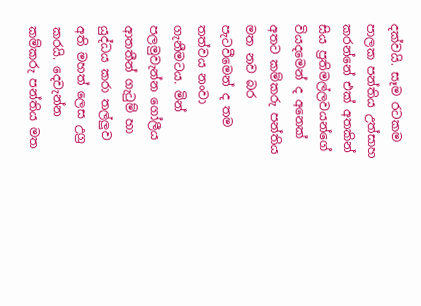දක්වයි. සෑම රටකම පාලක පන්තිය උත්සාහ කරන්නේ එක් අතකින් සිය ප්‍රතිමල්ලවයන්ගේ වියදමෙන් ද අනෙක් අතට කම්කරු පන්තිය මත නව බර පැටවීමෙන් ද තම තත්වය නංවා ගැනීමටය. මින් පලමුවැන්න ගෝලීය ආතතීන් ගැටුම් හා යුද්ධය කරා තල්ලුව අති මහත් ලෙස උග්‍ර කරයි. දෙවැන්න කම්කරු පන්තිය මත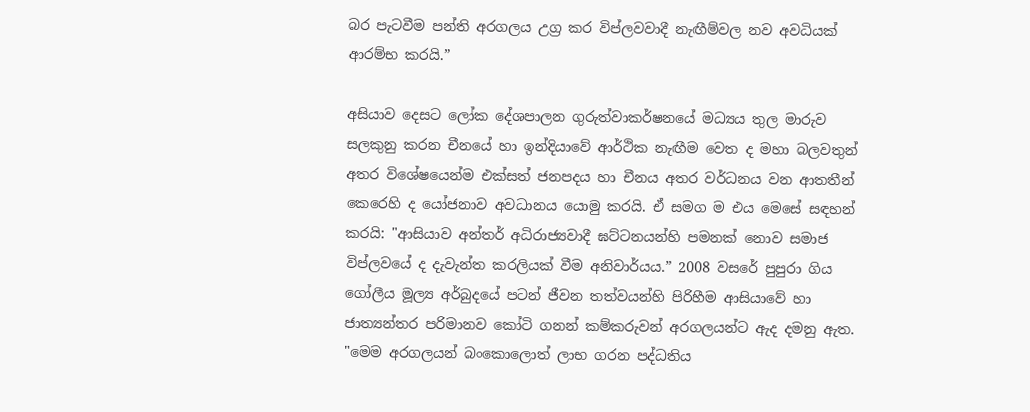බර පැටවීම පන්ති අරගලය උග්‍ර කර විප්ලවවාදී නැඟීම්වල නව අවධියක් ආරම්භ කරයි.”

අසියාව දෙසට ලෝක දේශපාලන ගුරුත්වාකර්ෂනයේ මධ්‍යය තුල මාරුව සලකුනු කරන චීනයේ හා ඉන්දියාවේ ආර්ථික නැඟීම වෙත ද මහා බලවතුන් අතර විශේෂයෙන්ම එක්සත් ජනපදය හා චීනය අතර වර්ධනය වන ආතතීන් කෙරෙහි ද යෝජනාව අවධානය යොමු කරයි. ඒ සමග ම එය මෙසේ සඳහන් කරයි: "ආසියාව අන්තර් අධිරාජ්‍යවාදී ඝට්ටනයන්හි පමනක් නොව සමාජ විප්ලවයේ ද දැවැන්ත කරලියක් වීම අනිවාර්යය.” 2008 වසරේ පුපුරා ගිය ගෝලීය මූල්‍ය අර්බුදයේ පටන් ජීවන තත්වයන්හි පිරිහීම ආසියාවේ හා ජාත්‍යන්තර පරිමානව කෝටි ගනන් කම්කරුවන් අරගලයන්ට ඇද දමනු ඇත. "මෙම අරගලයන් බංකොලොත් ලාභ ගරන පද්ධතිය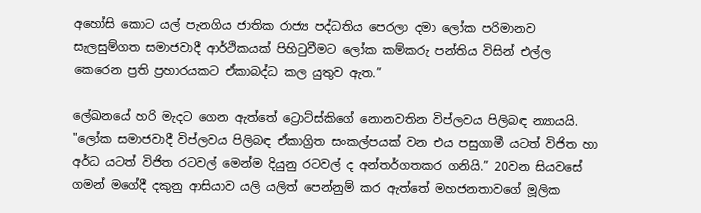අහෝසි කොට යල් පැනගිය ජාතික රාජ්‍ය පද්ධතිය පෙරලා දමා ලෝක පරිමානව සැලසුම්ගත සමාජවාදී ආර්ථිකයක් පිහිටුවීමට ලෝක කම්කරු පන්තිය විසින් එල්ල කෙරෙන ප්‍රති ප්‍රහාරයකට ඒකාබද්ධ කල යුතුව ඇත.”

ලේඛනයේ හරි මැදට ගෙන ඇත්තේ ට්‍රොට්ස්කිගේ නොනවතින විප්ලවය පිලිබඳ න්‍යායයි. "ලෝක සමාජවාදී විප්ලවය පිලිබඳ ඒකාග්‍රිත සංකල්පයක් වන එය පසුගාමී යටත් විජිත හා අර්ධ යටත් විජිත රටවල් මෙන්ම දියුනු රටවල් ද අන්තර්ගතකර ගනියි.” 20වන සියවසේ ගමන් මගේදී දකුනු ආසියාව යලි යලිත් පෙන්නුම් කර ඇත්තේ මහජනතාවගේ මූලික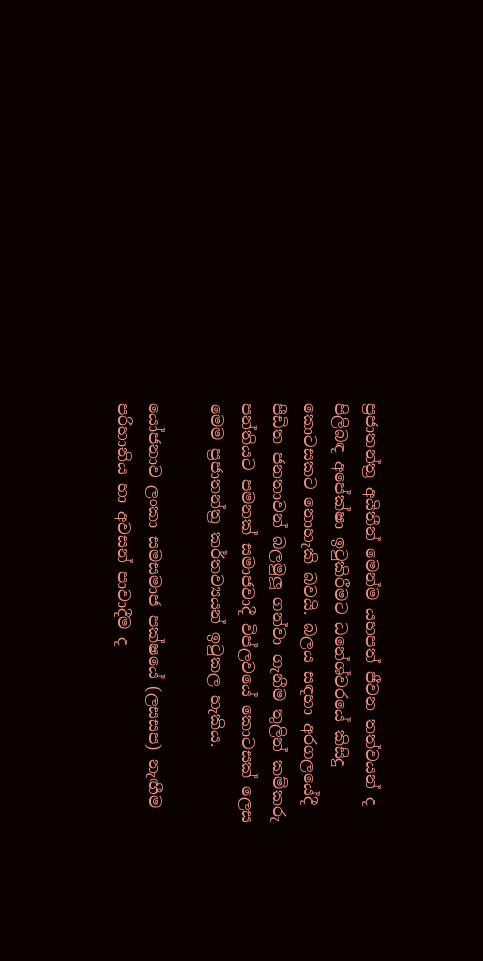ප්‍රජාතන්ත්‍ර අයිතීන් මෙන්ම යහපත් ජීවන තත්වයන් ද පිලිබඳ අපේක්ෂා ඉටුකිරීමට ධනේශ්වරයේ කිසිදු කොටසකට නොහැකි බවයි. බලය සඳහා අරගලයේදී පීඩිත ජනතාවන් බලමුලූ ගන්වා ගැනීම තුලින් කම්කරු පන්තියට පමනක් සමාජවාදී විප්ලවයේ කොටසක් ලෙස මෙම ප්‍රජාතන්ත්‍ර කර්තව්‍යයන් ඉටුකල හැකිය.

යෝජනාව ලංකා සමසමාජ පක්ෂයේ (ලසසප) නැඟීම පරිහානිය හා අවසන් පාවාදීම ද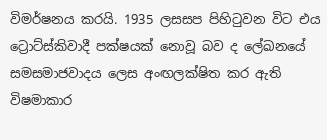විමර්ෂනය කරයි. 1935 ලසසප පිහිටුවන විට එය ට්‍රොට්ස්කිවාදී පක්ෂයක් නොවූ බව ද ලේඛනයේ සමසමාජවාදය ලෙස අංඟලක්ෂිත කර ඇති විෂමාකාර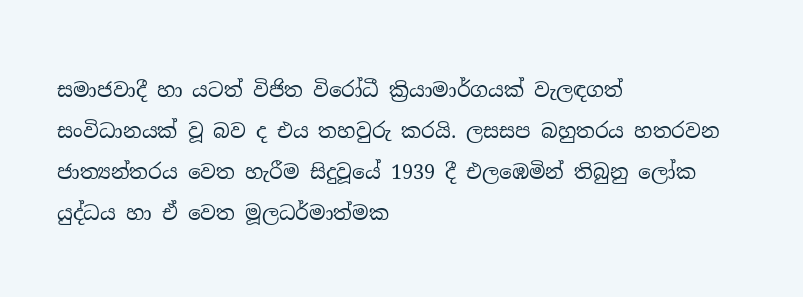සමාජවාදී හා යටත් විජිත විරෝධී ක්‍රියාමාර්ගයක් වැලඳගත් සංවිධානයක් වූ බව ද එය තහවුරු කරයි. ලසසප බහුතරය හතරවන ජාත්‍යන්තරය වෙත හැරීම සිදුවූයේ 1939 දී එලඹෙමින් තිබුනු ලෝක යුද්ධය හා ඒ වෙත මූලධර්මාත්මක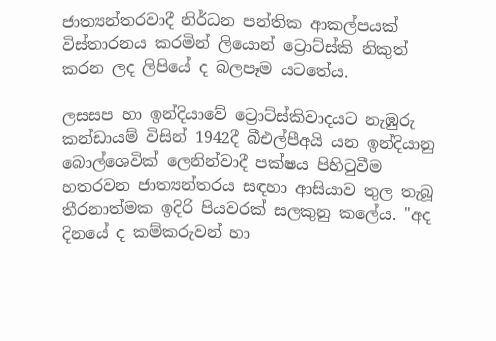ජාත්‍යන්තරවාදී නිර්ධන පන්තික ආකල්පයක් විස්තාරනය කරමින් ලියොන් ට්‍රොට්ස්කි නිකුත් කරන ලද ලිපියේ ද බලපෑම යටතේය.

ලසසප හා ඉන්දියාවේ ට්‍රොට්ස්කිවාදයට නැඹුරු කන්ඩායම් විසින් 1942දී බීඑල්පීඅයි යන ඉන්දියානු බොල්ශෙවික් ලෙනින්වාදී පක්ෂය පිහිටුවීම හතරවන ජාත්‍යන්තරය සඳහා ආසියාව තුල තැබූ තීරනාත්මක ඉදිරි පියවරක් සලකුනු කලේය. "අද දිනයේ ද කම්කරුවන් හා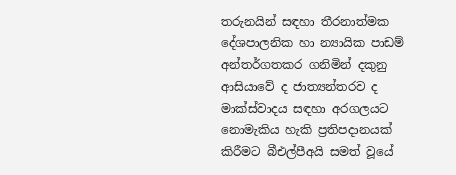තරුනයින් සඳහා තීරනාත්මක දේශපාලනික හා න්‍යායික පාඩම් අන්තර්ගතකර ගනිමින් දකුනු ආසියාවේ ද ජාත්‍යන්තරව ද මාක්ස්වාදය සඳහා අරගලයට නොමැකිය හැකි ප්‍රතිපදානයක් කිරීමට බීඑල්පීඅයි සමත් වූයේ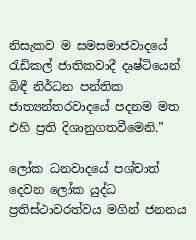නිසැකව ම සමසමාජවාදයේ රැඩිකල් ජාතිකවාදී දෘෂ්ටියෙන් බිඳී නිර්ධන පන්තික ජාත්‍යන්තරවාදයේ පදනම මත එහි ප්‍රති දිශානුගතවීමෙනි.”

ලෝක ධනවාදයේ පශ්චාත් දෙවන ලෝක යුද්ධ ප්‍රතිස්ථාවරත්වය මගින් ජනනය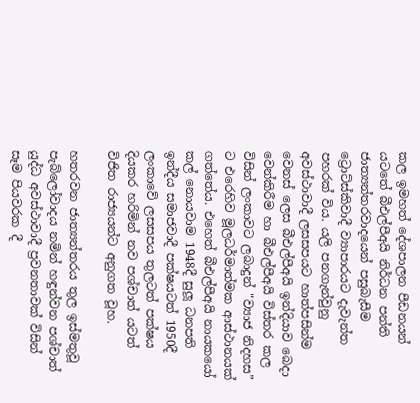කල ඉමහත් දේශපාලන පීඩනයන් යටතේ බීඑල්පීඅයි නිර්ධන පන්ති ජාත්‍යන්තරවාදයෙන් පසුබැසීම ට්‍රොට්ස්කිවාදී ව්‍යාපාරයට දැවැන්ත පහරක් විය. යලි පනගැන්වුනු අවස්ථාවාදී ලසසපයට හාත්පසින්ම වෙනස් ලෙස බීඑල්පීඅයි ඉන්දියාව බෙදා වෙන්කිරීම හා බීඑල්පීඅයි විස්තර කල විසින් ලංකාවට ලබාදුන් "ව්‍යාජ නිදහස” ට එරෙහිව මූලධර්මාත්මක ආස්ථානයක් ගත්තේය. එහෙත් බීඑල්පීඅයි නායකයෝ කල් නොයවාම 1948දී සුලූ ධනපති ඉන්දීය සමාජවාදී පක්ෂයටත් 1950දී ලංකාවේ ලසසපය තුලටත් පක්ෂය දියකර හරිමින් නව පශ්චාත් යටත් විජිත රාජ්‍යයන්ට අනුගත වූහ.

හතරවන ජාත්‍යන්තරය තුල ඉස්මතුවූ පැබ්ලෝවාදය නමින් හඳුන්වන පශ්චාත් යුද්ධ අවස්ථාවාදී ප්‍රවනතාවක් විසින් සෑම පියවරක දී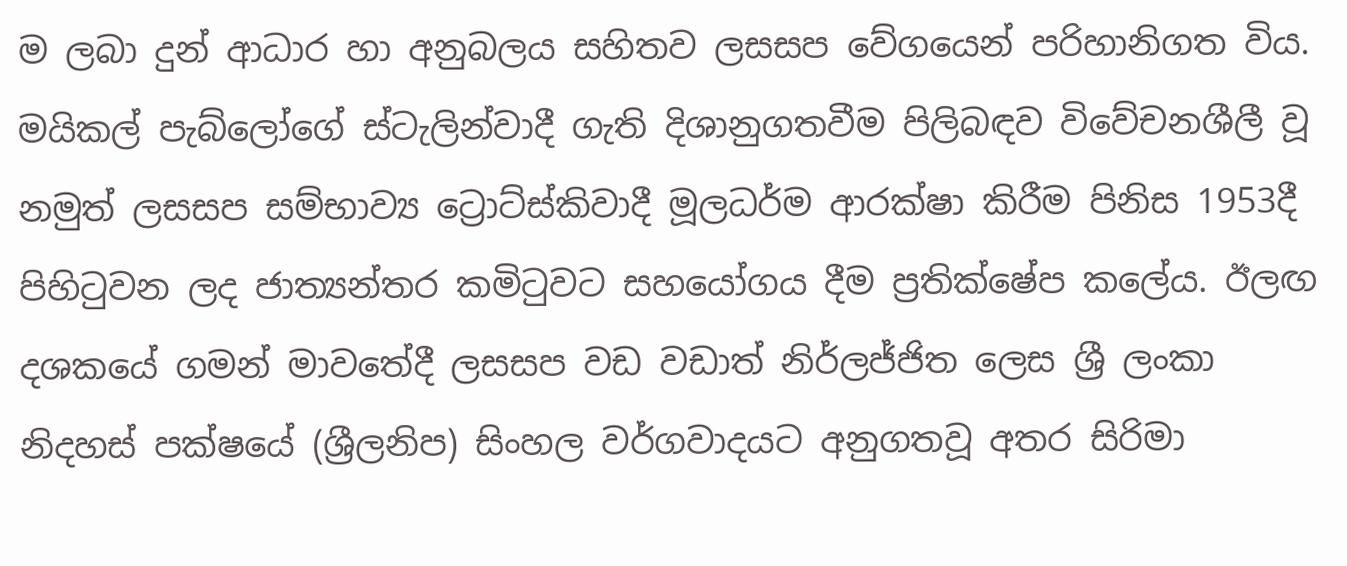ම ලබා දුන් ආධාර හා අනුබලය සහිතව ලසසප වේගයෙන් පරිහානිගත විය. මයිකල් පැබ්ලෝගේ ස්ටැලින්වාදී ගැති දිශානුගතවීම පිලිබඳව විවේචනශීලී වූ නමුත් ලසසප සම්භාව්‍ය ට්‍රොට්ස්කිවාදී මූලධර්ම ආරක්ෂා කිරීම පිනිස 1953දී පිහිටුවන ලද ජාත්‍යන්තර කමිටුවට සහයෝගය දීම ප්‍රතික්ෂේප කලේය. ඊලඟ දශකයේ ගමන් මාවතේදී ලසසප වඩ වඩාත් නිර්ලජ්ජිත ලෙස ශ්‍රී ලංකා නිදහස් පක්ෂයේ (ශ්‍රීලනිප) සිංහල වර්ගවාදයට අනුගතවූ අතර සිරිමා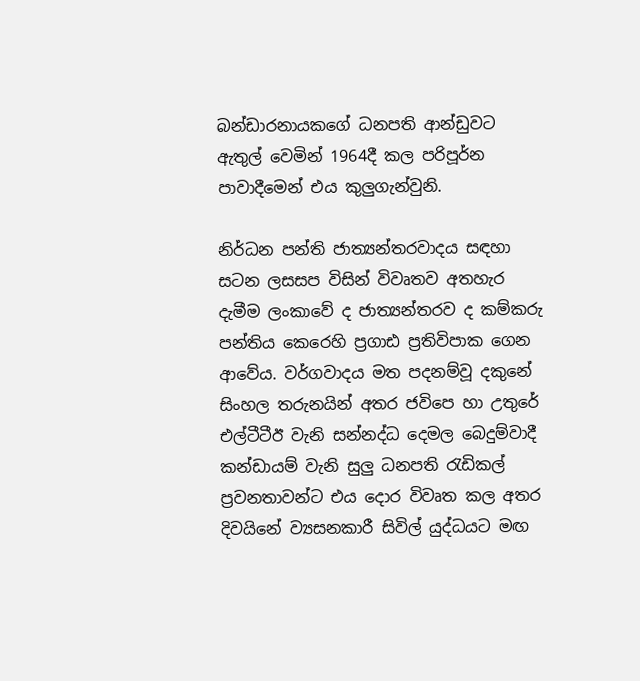බන්ඩාරනායකගේ ධනපති ආන්ඩුවට ඇතුල් වෙමින් 1964දී කල පරිපූර්න පාවාදීමෙන් එය කුලුගැන්වුනි.

නිර්ධන පන්ති ජාත්‍යන්තරවාදය සඳහා සටන ලසසප විසින් විවෘතව අතහැර දැමීම ලංකාවේ ද ජාත්‍යන්තරව ද කම්කරු පන්තිය කෙරෙහි ප්‍රගාඪ ප්‍රතිවිපාක ගෙන ආවේය. වර්ගවාදය මත පදනම්වූ දකුනේ සිංහල තරුනයින් අතර ජවිපෙ හා උතුරේ එල්ටීටීඊ වැනි සන්නද්ධ දෙමල බෙදුම්වාදී කන්ඩායම් වැනි සුලු ධනපති රැඩිකල් ප්‍රවනතාවන්ට එය දොර විවෘත කල අතර දිවයිනේ ව්‍යසනකාරී සිවිල් යුද්ධයට මඟ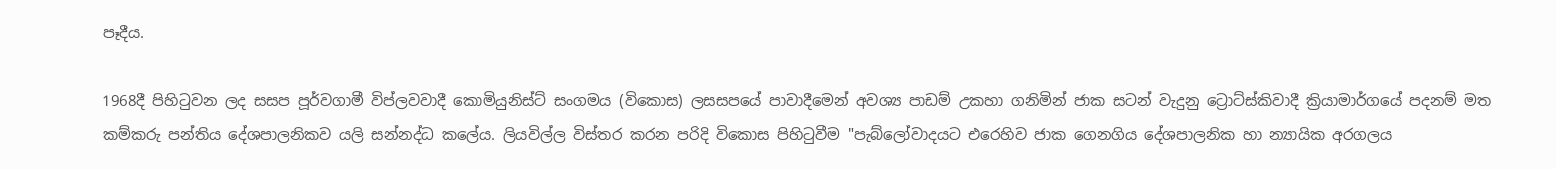පෑදීය.

1968දී පිහිටුවන ලද සසප පූර්වගාමී විප්ලවවාදී කොමියුනිස්ට් සංගමය (විකොස) ලසසපයේ පාවාදීමෙන් අවශ්‍ය පාඩම් උකහා ගනිමින් ජාක සටන් වැදුනු ට්‍රොට්ස්කිවාදී ක්‍රියාමාර්ගයේ පදනම් මත කම්කරු පන්තිය දේශපාලනිකව යලි සන්නද්ධ කලේය. ලියවිල්ල විස්තර කරන පරිදි විකොස පිහිටුවීම "පැබ්ලෝවාදයට එරෙහිව ජාක ගෙනගිය දේශපාලනික හා න්‍යායික අරගලය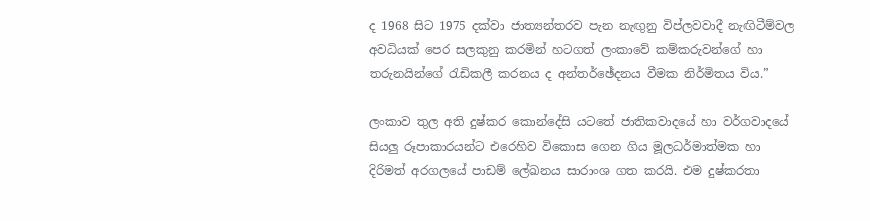ද 1968 සිට 1975 දක්වා ජාත්‍යන්තරව පැන නැඟුනු විප්ලවවාදී නැඟිටීම්වල අවධියක් පෙර සලකුනු කරමින් හටගත් ලංකාවේ කම්කරුවන්ගේ හා තරුනයින්ගේ රැඩිකලී කරනය ද අන්තර්ඡේදනය වීමක නිර්මිතය විය.”

ලංකාව තුල අති දුෂ්කර කොන්දේසි යටතේ ජාතිකවාදයේ හා වර්ගවාදයේ සියලු රූපාකාරයන්ට එරෙහිව විකොස ගෙන ගිය මූලධර්මාත්මක හා දිරිමත් අරගලයේ පාඩම් ලේඛනය සාරාංශ ගත කරයි. එම දුෂ්කරතා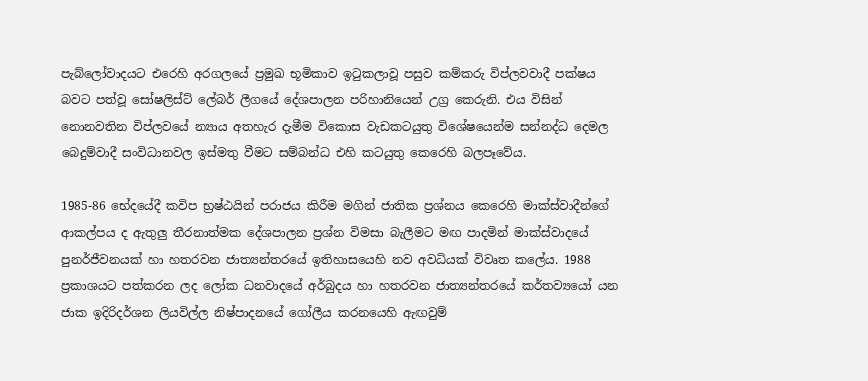පැබ්ලෝවාදයට එරෙහි අරගලයේ ප්‍රමුඛ භූමිකාව ඉටුකලාවූ පසුව කම්කරු විප්ලවවාදී පක්ෂය බවට පත්වූ සෝෂලිස්ට් ලේබර් ලීගයේ දේශපාලන පරිහානියෙන් උග්‍ර කෙරුනි. එය විසින් නොනවතින විප්ලවයේ න්‍යාය අතහැර දැමීම විකොස වැඩකටයුතු විශේෂයෙන්ම සන්නද්ධ දෙමල බෙදුම්වාදී සංවිධානවල ඉස්මතු වීමට සම්බන්ධ එහි කටයුතු කෙරෙහි බලපෑවේය.

1985-86 භේදයේදී කවිප භ්‍රෂ්ඨයින් පරාජය කිරීම මගින් ජාතික ප්‍රශ්නය කෙරෙහි මාක්ස්වාදීන්ගේ ආකල්පය ද ඇතුලු තීරනාත්මක දේශපාලන ප්‍රශ්න විමසා බැලීමට මඟ පාදමින් මාක්ස්වාදයේ පුනර්ජීවනයක් හා හතරවන ජාත්‍යන්තරයේ ඉතිහාසයෙහි නව අවධියක් විවෘත කලේය. 1988 ප්‍රකාශයට පත්කරන ලද ලෝක ධනවාදයේ අර්බුදය හා හතරවන ජාත්‍යන්තරයේ කර්තව්‍යයෝ යන ජාක ඉදිරිදර්ශන ලියවිල්ල නිෂ්පාදනයේ ගෝලීය කරනයෙහි ඇඟවුම්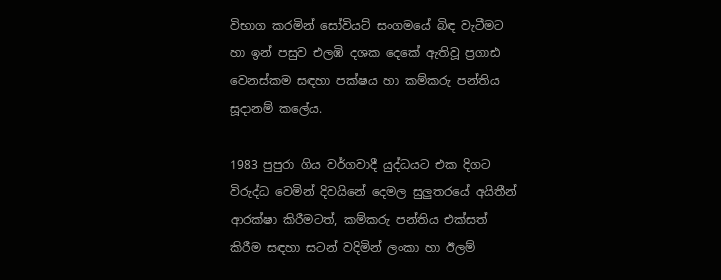විභාග කරමින් සෝවියට් සංගමයේ බිඳ වැටීමට හා ඉන් පසුව එලඹි දශක දෙකේ ඇතිවූ ප්‍රගාඪ වෙනස්කම සඳහා පක්ෂය හා කම්කරු පන්තිය සූදානම් කලේය.

1983 පුපුරා ගිය වර්ගවාදී යුද්ධයට එක දිගට විරුද්ධ වෙමින් දිවයිනේ දෙමල සුලුතරයේ අයිතීන් ආරක්ෂා කිරීමටත්, කම්කරු පන්තිය එක්සත් කිරීම සඳහා සටන් වදිමින් ලංකා හා ඊලම්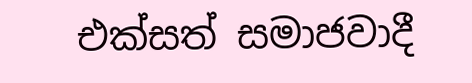එක්සත් සමාජවාදී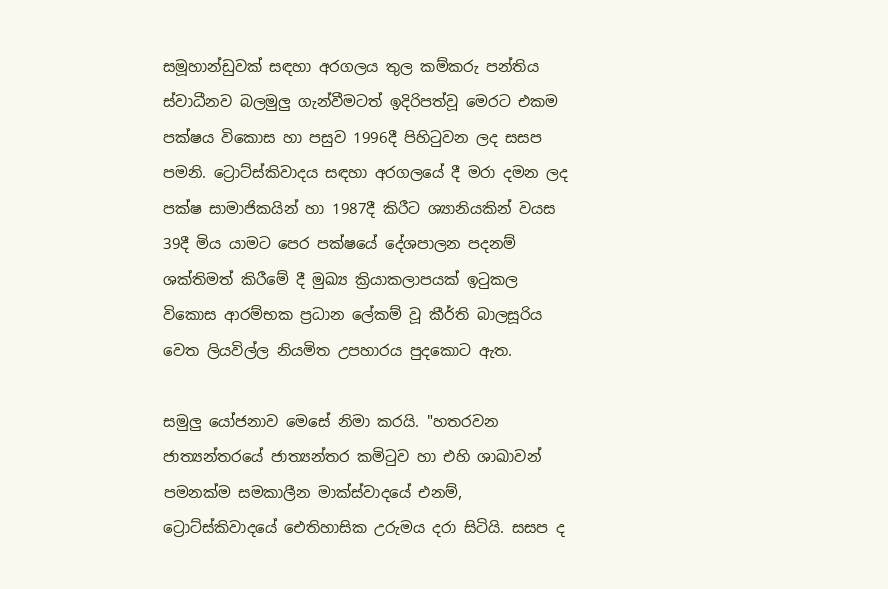සමූහාන්ඩුවක් සඳහා අරගලය තුල කම්කරු පන්තිය ස්වාධීනව බලමුලු ගැන්වීමටත් ඉදිරිපත්වූ මෙරට එකම පක්ෂය විකොස හා පසුව 1996දී පිහිටුවන ලද සසප පමනි. ට්‍රොට්ස්කිවාදය සඳහා අරගලයේ දී මරා දමන ලද පක්ෂ සාමාජිකයින් හා 1987දී කිරීට ශ්‍යානියකින් වයස 39දී මිය යාමට පෙර පක්ෂයේ දේශපාලන පදනම් ශක්තිමත් කිරීමේ දී මුඛ්‍ය ක්‍රියාකලාපයක් ඉටුකල විකොස ආරම්භක ප්‍රධාන ලේකම් වූ කීර්ති බාලසූරිය වෙත ලියවිල්ල නියමිත උපහාරය පුදකොට ඇත.

සමුලු යෝජනාව මෙසේ නිමා කරයි. "හතරවන ජාත්‍යන්තරයේ ජාත්‍යන්තර කමිටුව හා එහි ශාඛාවන් පමනක්ම සමකාලීන මාක්ස්වාදයේ එනම්, ට්‍රොට්ස්කිවාදයේ ඓතිහාසික උරුමය දරා සිටියි. සසප ද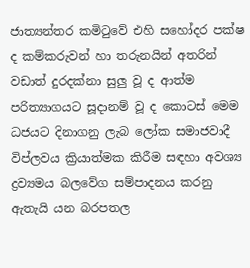ජාත්‍යන්තර කමිටුවේ එහි සහෝදර පක්ෂ ද කම්කරුවන් හා තරුනයින් අතරින් වඩාත් දුරදක්නා සුලු වූ ද ආත්ම පරිත්‍යාගයට සූදානම් වූ ද කොටස් මෙම ධජයට දිනාගනු ලැබ ලෝක සමාජවාදී විප්ලවය ක්‍රියාත්මක කිරීම සඳහා අවශ්‍ය ද්‍රව්‍යමය බලවේග සම්පාදනය කරනු ඇතැයි යන බරපතල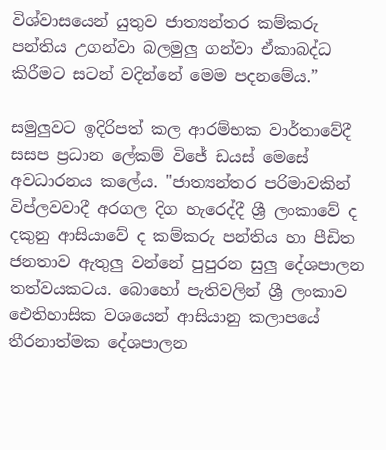විශ්වාසයෙන් යුතුව ජාත්‍යන්තර කම්කරු පන්තිය උගන්වා බලමුලු ගන්වා ඒකාබද්ධ කිරීමට සටන් වදින්නේ මෙම පදනමේය.”

සමුලුවට ඉදිරිපත් කල ආරම්භක වාර්තාවේදී සසප ප්‍රධාන ලේකම් විජේ ඩයස් මෙසේ අවධාරනය කලේය. "ජාත්‍යන්තර පරිමාවකින් විප්ලවවාදී අරගල දිග හැරෙද්දී ශ්‍රී ලංකාවේ ද දකුනු ආසියාවේ ද කම්කරු පන්තිය හා පීඩිත ජනතාව ඇතුලු වන්නේ පුපුරන සුලු දේශපාලන තත්වයකටය. බොහෝ පැතිවලින් ශ්‍රී ලංකාව ඓතිහාසික වශයෙන් ආසියානු කලාපයේ තීරනාත්මක දේශපාලන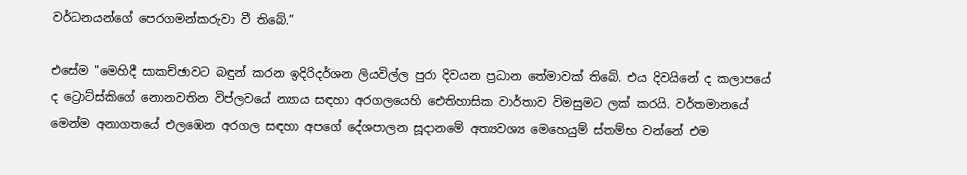වර්ධනයන්ගේ පෙරගමන්කරුවා වී තිබේ.”

එසේම "මෙහිදී සාකච්ඡාවට බඳුන් කරන ඉදිරිදර්ශන ලියවිල්ල පුරා දිවයන ප්‍රධාන තේමාවක් තිබේ. එය දිවයිනේ ද කලාපයේ ද ට්‍රොට්ස්කිගේ නොනවතින විප්ලවයේ න්‍යාය සඳහා අරගලයෙහි ඓතිහාසික වාර්තාව විමසුමට ලක් කරයි. වර්තමානයේ මෙන්ම අනාගතයේ එලඹෙන අරගල සඳහා අපගේ දේශපාලන සූදානමේ අත්‍යවශ්‍ය මෙහෙයුම් ස්තම්භ වන්නේ එම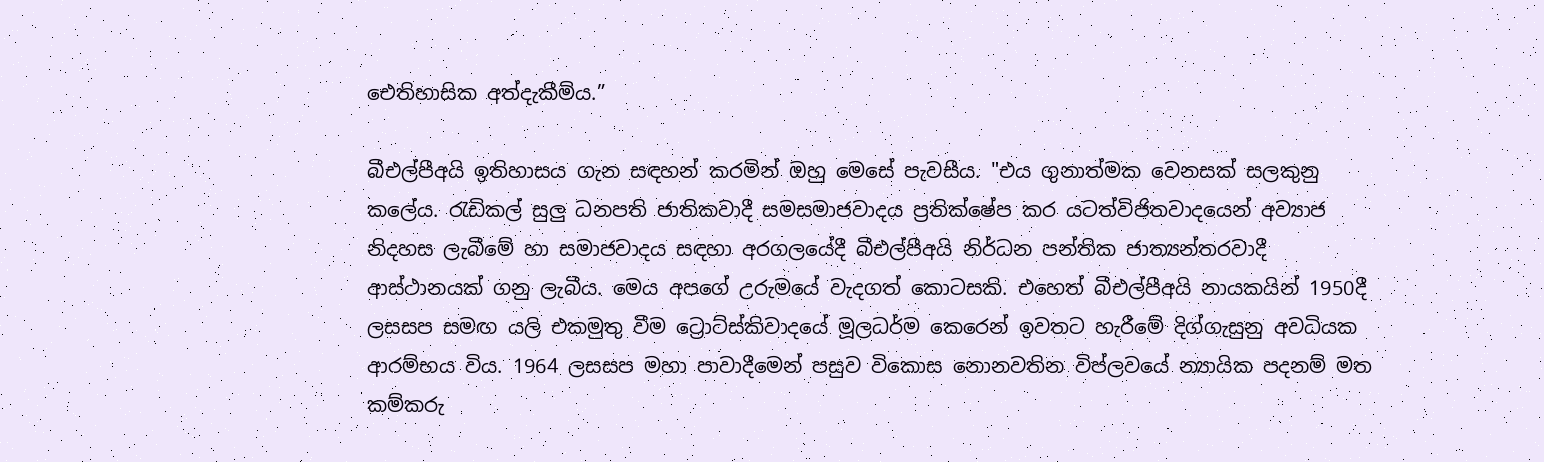ඓතිහාසික අත්දැකීම්ය.”

බීඑල්පීඅයි ඉතිහාසය ගැන සඳහන් කරමින් ඔහු මෙසේ පැවසීය. "එය ගුනාත්මක වෙනසක් සලකුනු කලේය. රැඩිකල් සුලු ධනපති ජාතිකවාදී සමසමාජවාදය ප්‍රතික්ෂේප කර යටත්විජිතවාදයෙන් අව්‍යාජ නිදහස ලැබීමේ හා සමාජවාදය සඳහා අරගලයේදී බීඑල්පීඅයි නිර්ධන පන්තික ජාත්‍යන්තරවාදී ආස්ථානයක් ගනු ලැබීය. මෙය අපගේ උරුමයේ වැදගත් කොටසකි. එහෙත් බීඑල්පීඅයි නායකයින් 1950දී ලසසප සමඟ යලි එකමුතු වීම ට්‍රොට්ස්කිවාදයේ මූලධර්ම කෙරෙන් ඉවතට හැරීමේ දිග්ගැසුනු අවධියක ආරම්භය විය. 1964 ලසසප මහා පාවාදීමෙන් පසුව විකොස නොනවතින විප්ලවයේ න්‍යායික පදනම් මත කම්කරු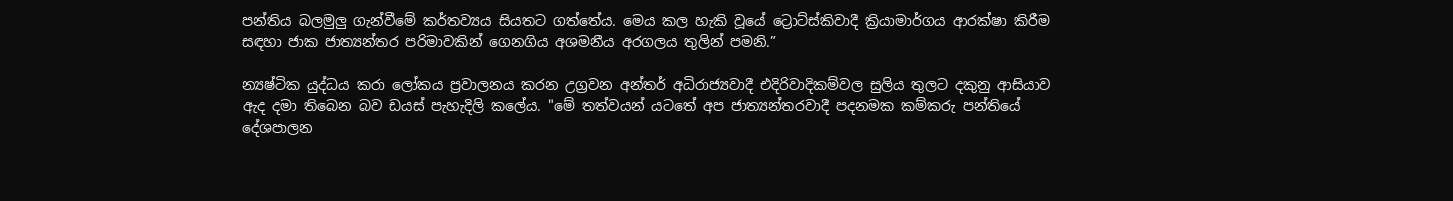පන්තිය බලමුලු ගැන්වීමේ කර්තව්‍යය සියතට ගත්තේය. මෙය කල හැකි වූයේ ට්‍රොට්ස්කිවාදී ක්‍රියාමාර්ගය ආරක්ෂා කිරීම සඳහා ජාක ජාත්‍යන්තර පරිමාවකින් ගෙනගිය අශමනීය අරගලය තුලින් පමනි.”

න්‍යෂ්ටික යුද්ධය කරා ලෝකය ප්‍රවාලනය කරන උග්‍රවන අන්තර් අධිරාජ්‍යවාදී එදිරිවාදිකම්වල සුලිය තුලට දකුනු ආසියාව ඇද දමා තිබෙන බව ඩයස් පැහැදිලි කලේය. "මේ තත්වයන් යටතේ අප ජාත්‍යන්තරවාදී පදනමක කම්කරු පන්තියේ දේශපාලන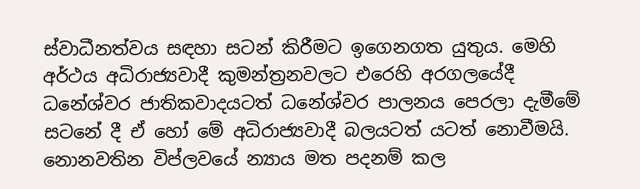ස්වාධීනත්වය සඳහා සටන් කිරීමට ඉගෙනගත යුතුය. මෙහි අර්ථය අධිරාජ්‍යවාදී කුමන්ත්‍රනවලට එරෙහි අරගලයේදී ධනේශ්වර ජාතිකවාදයටත් ධනේශ්වර පාලනය පෙරලා දැමීමේ සටනේ දී ඒ හෝ මේ අධිරාජ්‍යවාදී බලයටත් යටත් නොවීමයි. නොනවතින විප්ලවයේ න්‍යාය මත පදනම් කල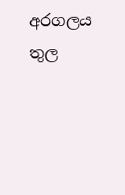අරගලය තුල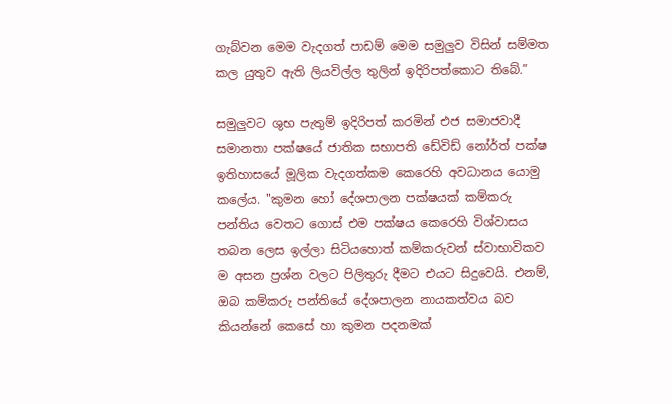ගැබ්වන මෙම වැදගත් පාඩම් මෙම සමුලුව විසින් සම්මත කල යුතුව ඇති ලියවිල්ල තුලින් ඉදිරිපත්කොට තිබේ.”

සමුලුවට ශුභ පැතුම් ඉදිරිපත් කරමින් එජ සමාජවාදී සමානතා පක්ෂයේ ජාතික සභාපති ඩේවිඩ් නෝර්ත් පක්ෂ ඉතිහාසයේ මූලික වැදගත්කම කෙරෙහි අවධානය යොමු කලේය. "කුමන හෝ දේශපාලන පක්ෂයක් කම්කරු පන්තිය වෙතට ගොස් එම පක්ෂය කෙරෙහි විශ්වාසය තබන ලෙස ඉල්ලා සිටියහොත් කම්කරුවන් ස්වාභාවිකව ම අසන ප්‍රශ්න වලට පිලිතුරු දීමට එයට සිදුවෙයි. එනම්, ඔබ කම්කරු පන්තියේ දේශපාලන නායකත්වය බව කියන්නේ කෙසේ හා කුමන පදනමක්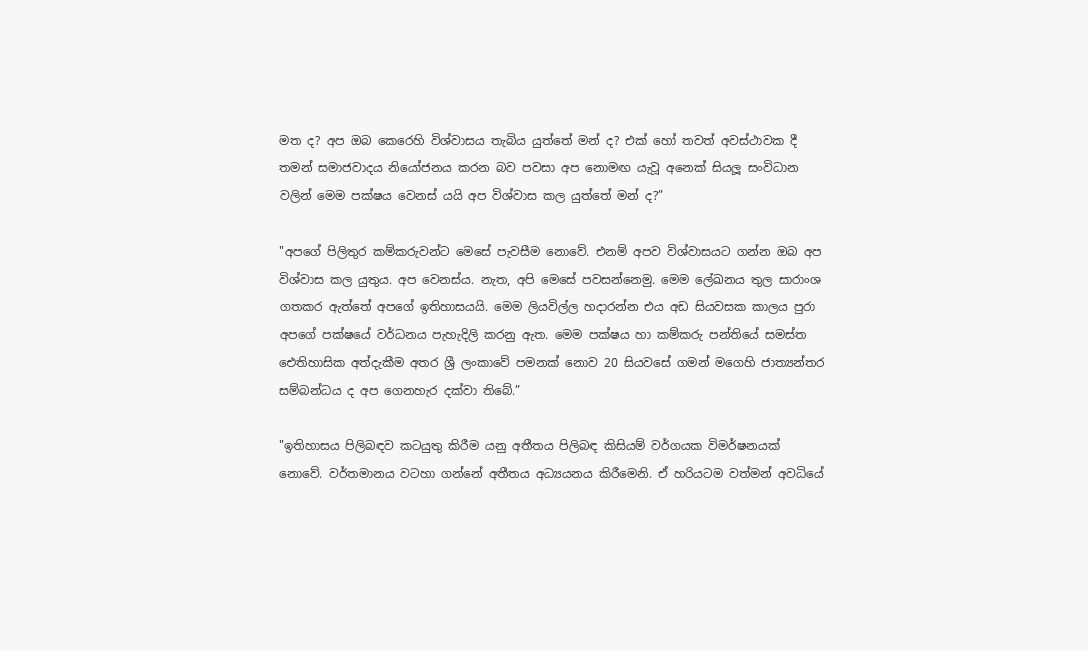මත ද? අප ඔබ කෙරෙහි විශ්වාසය තැබිය යුත්තේ මන් ද? එක් හෝ තවත් අවස්ථාවක දී තමන් සමාජවාදය නියෝජනය කරන බව පවසා අප නොමඟ යැවූ අනෙක් සියලූ සංවිධාන වලින් මෙම පක්ෂය වෙනස් යයි අප විශ්වාස කල යුත්තේ මන් ද?”

"අපගේ පිලිතුර කම්කරුවන්ට මෙසේ පැවසීම නොවේ. එනම් අපව විශ්වාසයට ගන්න ඔබ අප විශ්වාස කල යුතුය. අප වෙනස්ය. නැත, අපි මෙසේ පවසන්නෙමු. මෙම ලේඛනය තුල සාරාංශ ගතකර ඇත්තේ අපගේ ඉතිහාසයයි. මෙම ලියවිල්ල හදාරන්න එය අඩ සියවසක කාලය පුරා අපගේ පක්ෂයේ වර්ධනය පැහැදිලි කරනු ඇත. මෙම පක්ෂය හා කම්කරු පන්තියේ සමස්ත ඓතිහාසික අත්දැකීම අතර ශ්‍රී ලංකාවේ පමනක් නොව 20 සියවසේ ගමන් මගෙහි ජාත්‍යන්තර සම්බන්ධය ද අප ගෙනහැර දක්වා තිබේ.”

"ඉතිහාසය පිලිබඳව කටයුතු කිරීම යනු අතීතය පිලිබඳ කිසියම් වර්ගයක විමර්ෂනයක් නොවේ. වර්තමානය වටහා ගන්නේ අතීතය අධ්‍යයනය කිරීමෙනි. ඒ හරියටම වත්මන් අවධියේ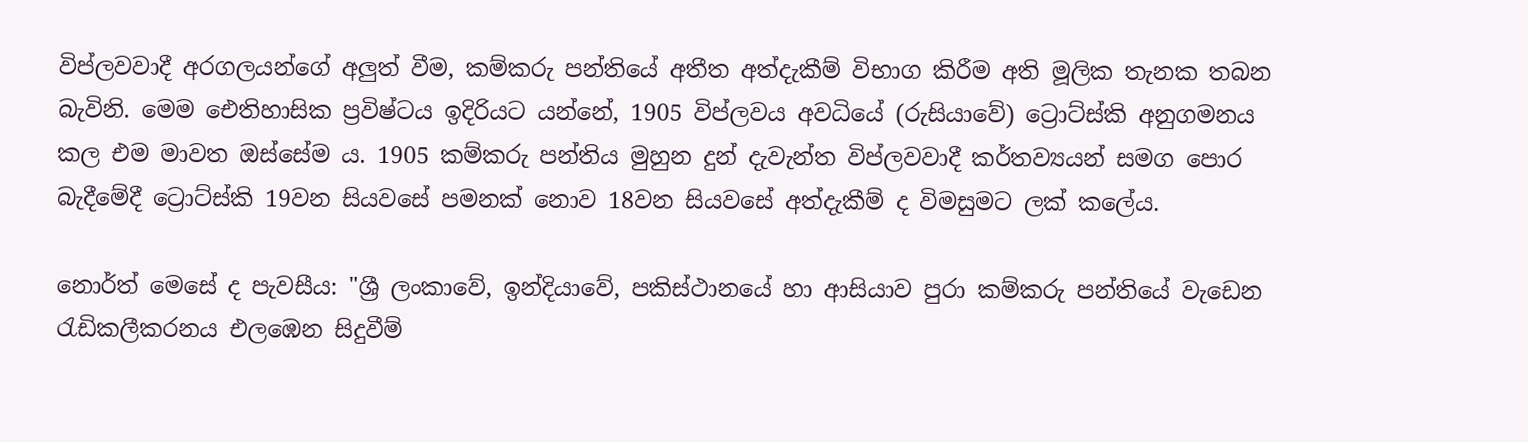විප්ලවවාදී අරගලයන්ගේ අලුත් වීම, කම්කරු පන්තියේ අතීත අත්දැකීම් විභාග කිරීම අති මූලික තැනක තබන බැවිනි. මෙම ඓතිහාසික ප්‍රවිෂ්ටය ඉදිරියට යන්නේ, 1905 විප්ලවය අවධියේ (රුසියාවේ) ට්‍රොට්ස්කි අනුගමනය කල එම මාවත ඔස්සේම ය. 1905 කම්කරු පන්තිය මුහුන දුන් දැවැන්ත විප්ලවවාදී කර්තව්‍යයන් සමග පොර බැදීමේදී ට්‍රොට්ස්කි 19වන සියවසේ පමනක් නොව 18වන සියවසේ අත්දැකීම් ද විමසුමට ලක් කලේය.

නොර්ත් මෙසේ ද පැවසීය: "ශ්‍රී ලංකාවේ, ඉන්දියාවේ, පකිස්ථානයේ හා ආසියාව පුරා කම්කරු පන්තියේ වැඩෙන රැඩිකලීකරනය එලඹෙන සිදුවීම්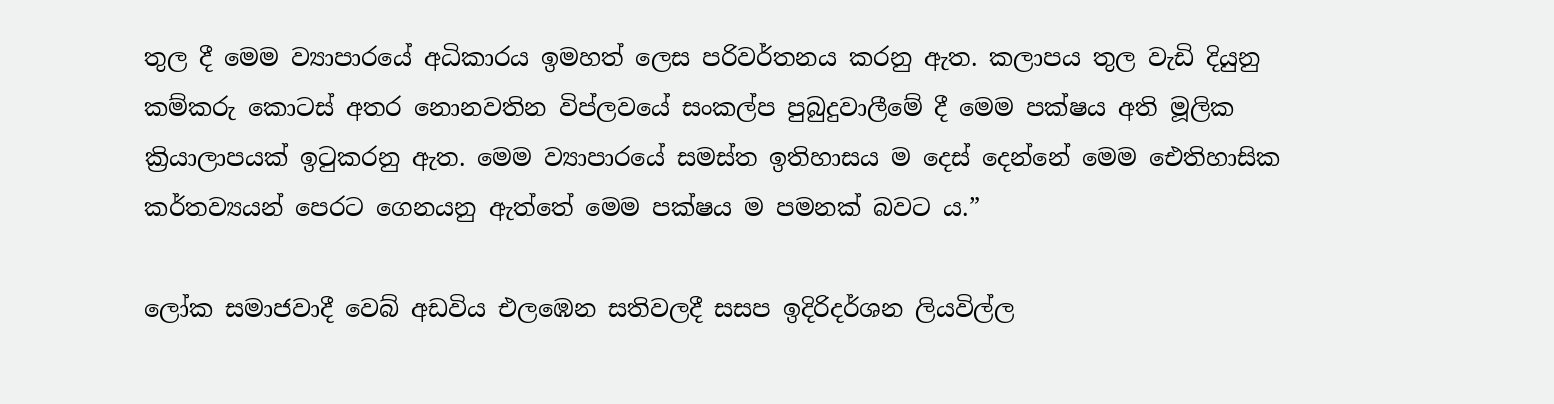තුල දී මෙම ව්‍යාපාරයේ අධිකාරය ඉමහත් ලෙස පරිවර්තනය කරනු ඇත. කලාපය තුල වැඩි දියුනු කම්කරු කොටස් අතර නොනවතින විප්ලවයේ සංකල්ප පුබුදුවාලීමේ දී මෙම පක්ෂය අති මූලික ක්‍රියාලාපයක් ඉටුකරනු ඇත. මෙම ව්‍යාපාරයේ සමස්ත ඉතිහාසය ම දෙස් දෙන්නේ මෙම ඓතිහාසික කර්තව්‍යයන් පෙරට ගෙනයනු ඇත්තේ මෙම පක්ෂය ම පමනක් බවට ය.”

ලෝක සමාජවාදී වෙබ් අඩවිය එලඹෙන සතිවලදී සසප ඉදිරිදර්ශන ලියවිල්ල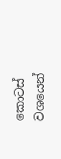කොටස් වශයෙන්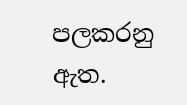පලකරනු ඇත.